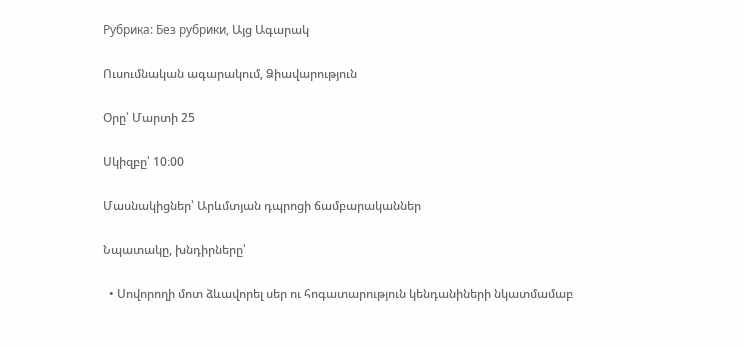Рубрика: Без рубрики, Այց Ագարակ

Ուսումնական ագարակում, Ձիավարություն

Օրը՝ Մարտի 25

Սկիզբը՝ 10։00

Մասնակիցներ՝ Արևմտյան դպրոցի ճամբարականներ

Նպատակը, խնդիրները՝

  • Սովորողի մոտ ձևավորել սեր ու հոգատարություն կենդանիների նկատմամաբ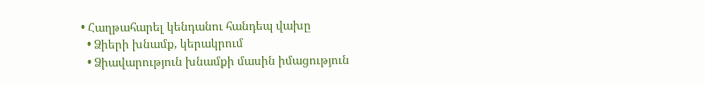• Հաղթահարել կենդանու հանդեպ վախը
  • Ձիերի խնամք, կերակրում
  • Ձիավարություն խնամքի մասին իմացություն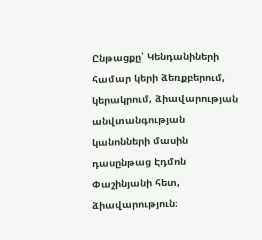Ընթացքը՝ Կենդանիների համար կերի ձեռքբերում, կերակրում, ձիավարության անվտանգության կանոնների մասին դասընթաց Էդմոն Փաշինյանի հետ, ձիավարություն։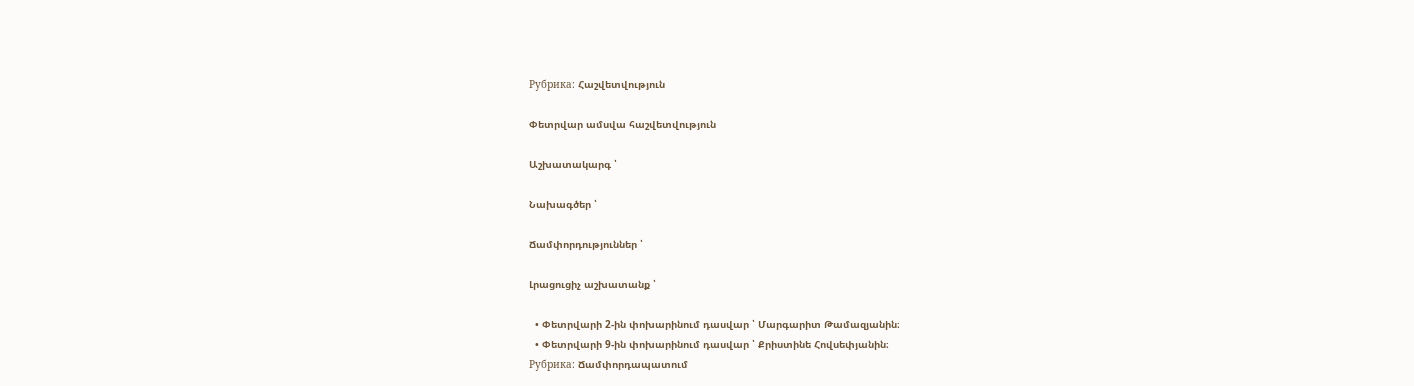Рубрика: Հաշվետվություն

Փետրվար ամսվա հաշվետվություն

Աշխատակարգ ՝

Նախագծեր ՝

Ճամփորդություններ ՝

Լրացուցիչ աշխատանք ՝

  • Փետրվարի 2-ին փոխարինում դասվար ՝ Մարգարիտ Թամազյանին։
  • Փետրվարի 9-ին փոխարինում դասվար ՝ Քրիստինե Հովսեփյանին։
Рубрика: Ճամփորդապատում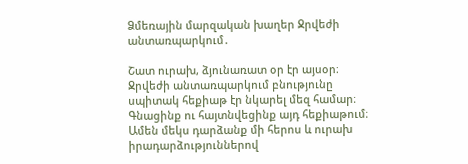Ձմեռային մարզական խաղեր Ջրվեժի անտառպարկում․

Շատ ուրախ, ձյունառատ օր էր այսօր։ Ջրվեժի անտառպարկում բնությունը սպիտակ հեքիաթ էր նկարել մեզ համար։ Գնացինք ու հայտնվեցինք այդ հեքիաթում։ Ամեն մեկս դարձանք մի հերոս և ուրախ իրադարձություններով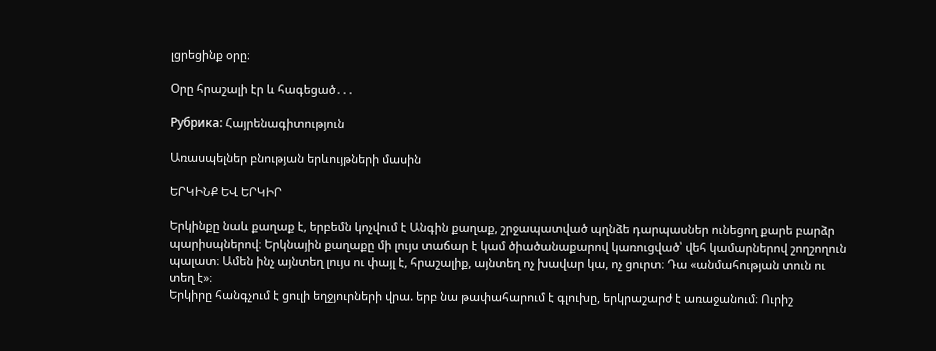լցրեցինք օրը։

Օրը հրաշալի էր և հագեցած․․․

Рубрика: Հայրենագիտություն

Առասպելներ բնության երևույթների մասին

ԵՐԿԻՆՔ ԵՎ ԵՐԿԻՐ

Երկինքը նաև քաղաք է, երբեմն կոչվում է Անգին քաղաք, շրջապատված պղնձե դարպասներ ունեցող քարե բարձր պարիսպներով։ Երկնային քաղաքը մի լույս տաճար է կամ ծիածանաքարով կառուցված՝ վեհ կամարներով շողշողուն պալատ։ Ամեն ինչ այնտեղ լույս ու փայլ է, հրաշալիք, այնտեղ ոչ խավար կա, ոչ ցուրտ։ Դա «անմահության տուն ու տեղ է»։
Երկիրը հանգչում է ցուլի եղջյուրների վրա. երբ նա թափահարում է գլուխը, երկրաշարժ է առաջանում։ Ուրիշ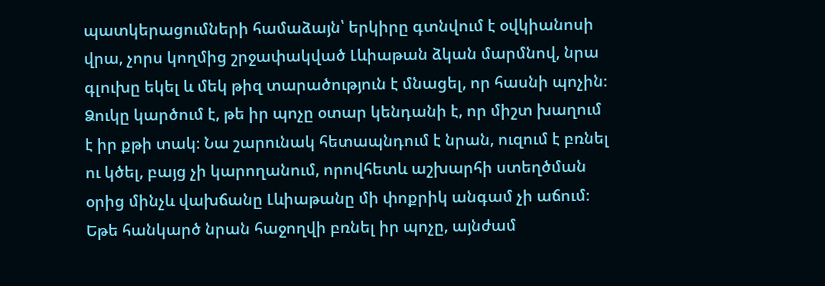պատկերացումների համաձայն՝ երկիրը գտնվում է օվկիանոսի վրա, չորս կողմից շրջափակված Լևիաթան ձկան մարմնով, նրա գլուխը եկել և մեկ թիզ տարածություն է մնացել, որ հասնի պոչին։ Ձուկը կարծում է, թե իր պոչը օտար կենդանի է, որ միշտ խաղում է իր քթի տակ։ Նա շարունակ հետապնդում է նրան, ուզում է բռնել ու կծել, բայց չի կարողանում, որովհետև աշխարհի ստեղծման օրից մինչև վախճանը Լևիաթանը մի փոքրիկ անգամ չի աճում։ Եթե հանկարծ նրան հաջողվի բռնել իր պոչը, այնժամ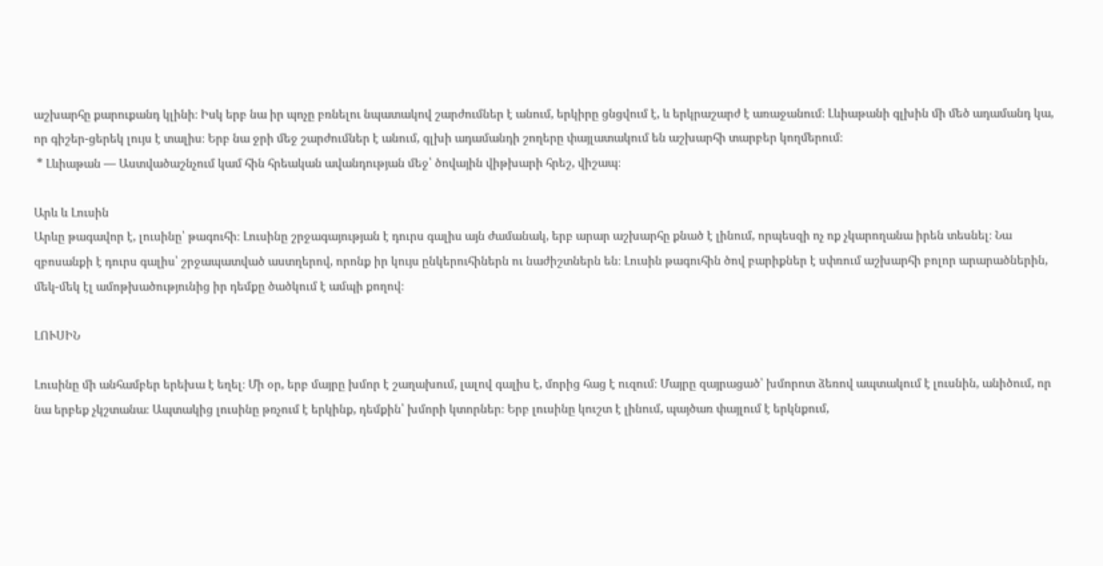աշխարհը քարուքանդ կլինի։ Իսկ երբ նա իր պոչը բռնելու նպատակով շարժումներ է անում, երկիրը ցնցվում է, և երկրաշարժ է առաջանում։ Լևիաթանի գլխին մի մեծ ադամանդ կա, որ գիշեր-ցերեկ լույս է տալիս։ Երբ նա ջրի մեջ շարժումներ է անում, գլխի ադամանդի շողերը փայլատակում են աշխարհի տարբեր կողմերում։
 * Լևիաթան — Աստվածաշնչում կամ հին հրեական ավանդության մեջ՝ ծովային վիթխարի հրեշ, վիշապ։

Արև և Լուսին
Արևը թագավոր է, լուսինը՝ թագուհի։ Լուսինը շրջագայության է դուրս գալիս այն ժամանակ, երբ արար աշխարհը քնած է լինում, որպեսզի ոչ ոք չկարողանա իրեն տեսնել։ Նա զբոսանքի է դուրս գալիս՝ շրջապատված աստղերով, որոնք իր կույս ընկերուհիներն ու նաժիշտներն են։ Լուսին թագուհին ծով բարիքներ է սփռում աշխարհի բոլոր արարածներին, մեկ-մեկ էլ ամոթխածությունից իր դեմքը ծածկում է ամպի քողով։

ԼՈՒՍԻՆ

Լուսինը մի անհամբեր երեխա է եղել։ Մի օր, երբ մայրը խմոր է շաղախում, լալով գալիս է, մորից հաց է ուզում։ Մայրը զայրացած՝ խմորոտ ձեռով ապտակում է լուսնին, անիծում, որ նա երբեք չկշտանա։ Ապտակից լուսինը թռչում է երկինք, դեմքին՝ խմորի կտորներ։ Երբ լուսինը կուշտ է լինում, պայծառ փայլում է երկնքում,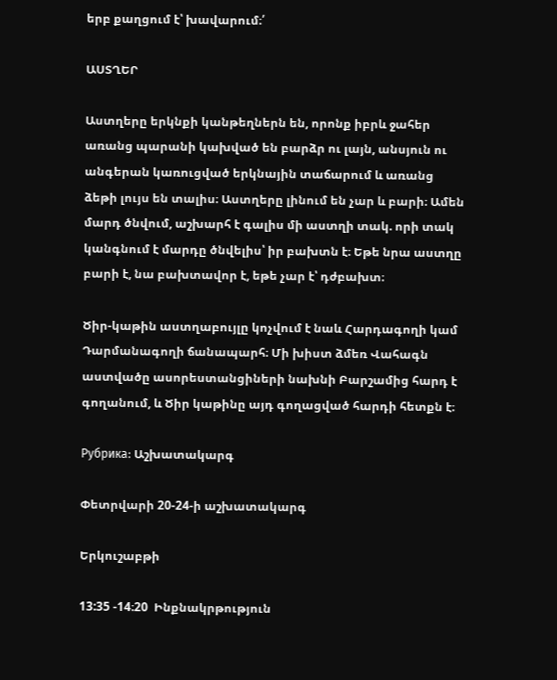երբ քաղցում է՝ խավարում։՛

ԱՍՏՂԵՐ

Աստղերը երկնքի կանթեղներն են, որոնք իբրև ջահեր առանց պարանի կախված են բարձր ու լայն, անսյուն ու անգերան կառուցված երկնային տաճարում և առանց ձեթի լույս են տալիս։ Աստղերը լինում են չար և բարի։ Ամեն մարդ ծնվում, աշխարհ է գալիս մի աստղի տակ. որի տակ կանգնում է մարդը ծնվելիս՝ իր բախտն է։ Եթե նրա աստղը բարի է, նա բախտավոր է, եթե չար է՝ դժբախտ։

Ծիր-կաթին աստղաբույլը կոչվում է նաև Հարդագողի կամ Դարմանագողի ճանապարհ։ Մի խիստ ձմեռ Վահագն աստվածը ասորեստանցիների նախնի Բարշամից հարդ է գողանում, և Ծիր կաթինը այդ գողացված հարդի հետքն է։

Рубрика: Աշխատակարգ

Փետրվարի 20-24-ի աշխատակարգ

Երկուշաբթի

13:35 -14։20  Ինքնակրթություն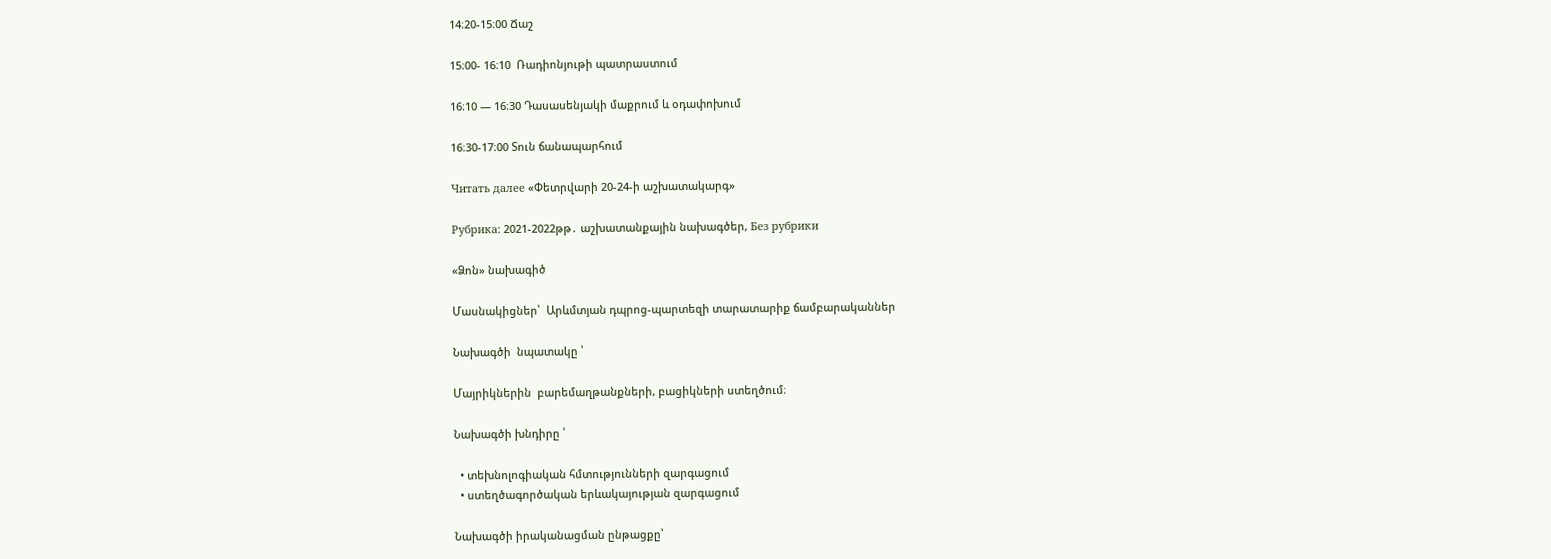14։20-15։00 Ճաշ

15։00- 16։10  Ռադիոնյութի պատրաստում

16։10 — 16։30 Դասասենյակի մաքրում և օդափոխում

16։30-17։00 Տուն ճանապարհում

Читать далее «Փետրվարի 20-24-ի աշխատակարգ»

Рубрика: 2021-2022թթ․ աշխատանքային նախագծեր, Без рубрики

«Ձոն» նախագիծ

Մասնակիցներ՝  Արևմտյան դպրոց-պարտեզի տարատարիք ճամբարականներ

Նախագծի  նպատակը ՝

Մայրիկներին  բարեմաղթանքների, բացիկների ստեղծում։

Նախագծի խնդիրը ՝

  • տեխնոլոգիական հմտությունների զարգացում
  • ստեղծագործական երևակայության զարգացում

Նախագծի իրականացման ընթացքը՝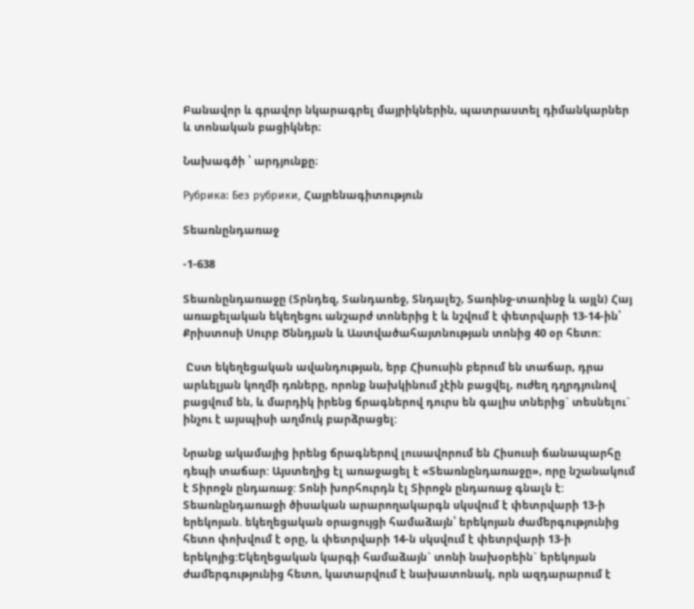Բանավոր և գրավոր նկարագրել մայրիկներին, պատրաստել դիմանկարներ և տոնական բացիկներ։

Նախագծի ՝ արդյունքը։

Рубрика: Без рубрики, Հայրենագիտություն

Տեառնընդառաջ

-1-638

Տեառնընդառաջը (Տրնդեզ, Տանդառեջ, Տնդալեշ, Տառինջ-տառինջ և այլն) Հայ առաքելական եկեղեցու անշարժ տոներից է և նշվում է փետրվարի 13-14-ին՝ Քրիստոսի Սուրբ Ծննդյան և Աստվածահայտնության տոնից 40 օր հետո:

 Ըստ եկեղեցական ավանդության, երբ Հիսուսին բերում են տաճար, դրա արևելյան կողմի դռները, որոնք նախկինում չէին բացվել, ուժեղ դղրդյունով բացվում են, և մարդիկ իրենց ճրագներով դուրս են գալիս տներից` տեսնելու` ինչու է այսպիսի աղմուկ բարձրացել:

Նրանք ակամայից իրենց ճրագներով լուսավորում են Հիսուսի ճանապարհը դեպի տաճար: Այստեղից էլ առաջացել է «Տեառնընդառաջը», որը նշանակում է Տիրոջն ընդառաջ: Տոնի խորհուրդն էլ Տիրոջն ընդառաջ գնալն է: Տեառնընդառաջի ծիսական արարողակարգն սկսվում է փետրվարի 13-ի երեկոյան. եկեղեցական օրացույցի համաձայն՝ երեկոյան ժամերգությունից հետո փոխվում է օրը, և փետրվարի 14-ն սկսվում է փետրվարի 13-ի երեկոյից:Եկեղեցական կարգի համաձայն` տոնի նախօրեին` երեկոյան ժամերգությունից հետո, կատարվում է նախատոնակ, որն ազդարարում է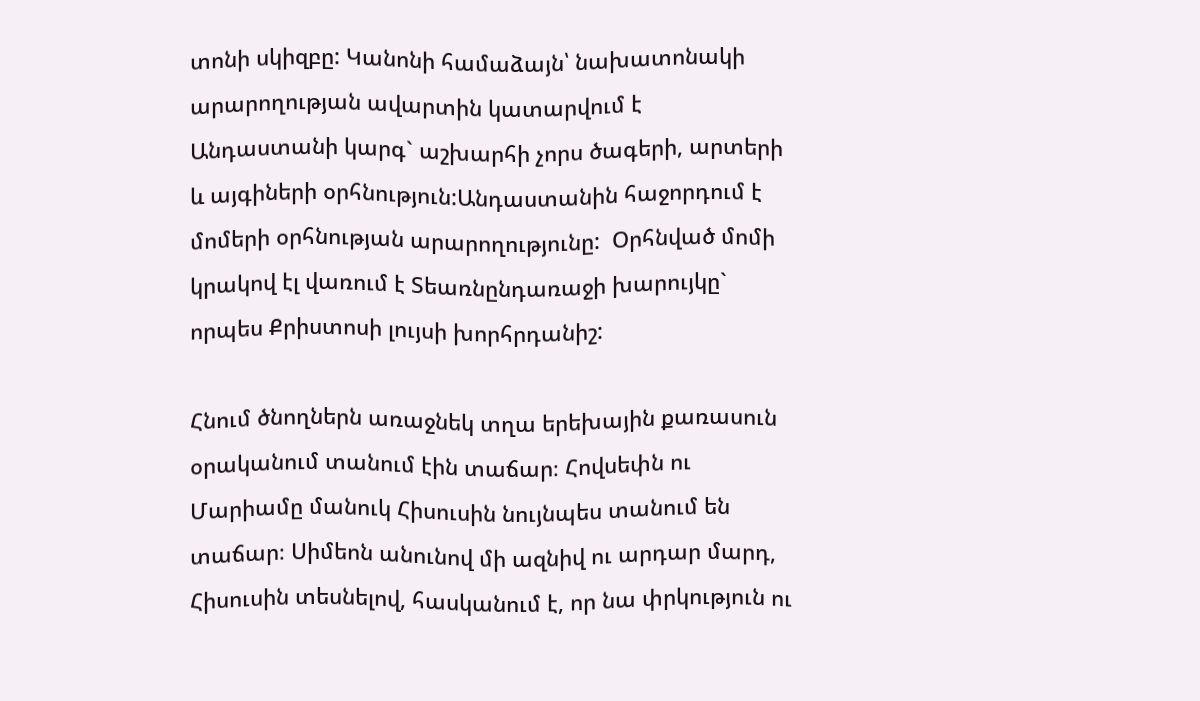տոնի սկիզբը: Կանոնի համաձայն՝ նախատոնակի արարողության ավարտին կատարվում է Անդաստանի կարգ` աշխարհի չորս ծագերի, արտերի և այգիների օրհնություն:Անդաստանին հաջորդում է մոմերի օրհնության արարողությունը:  Օրհնված մոմի կրակով էլ վառում է Տեառնընդառաջի խարույկը`  որպես Քրիստոսի լույսի խորհրդանիշ:

Հնում ծնողներն առաջնեկ տղա երեխային քառասուն օրականում տանում էին տաճար։ Հովսեփն ու Մարիամը մանուկ Հիսուսին նույնպես տանում են տաճար։ Սիմեոն անունով մի ազնիվ ու արդար մարդ, Հիսուսին տեսնելով, հասկանում է, որ նա փրկություն ու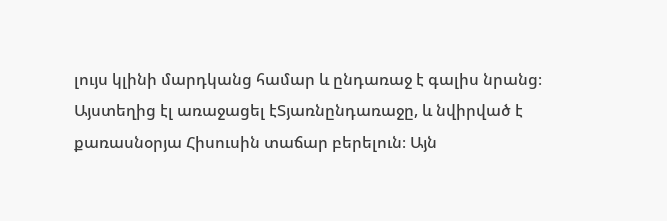լույս կլինի մարդկանց համար և ընդառաջ է գալիս նրանց։ Այստեղից էլ առաջացել էՏյառնընդառաջը, և նվիրված է քառասնօրյա Հիսուսին տաճար բերելուն։ Այն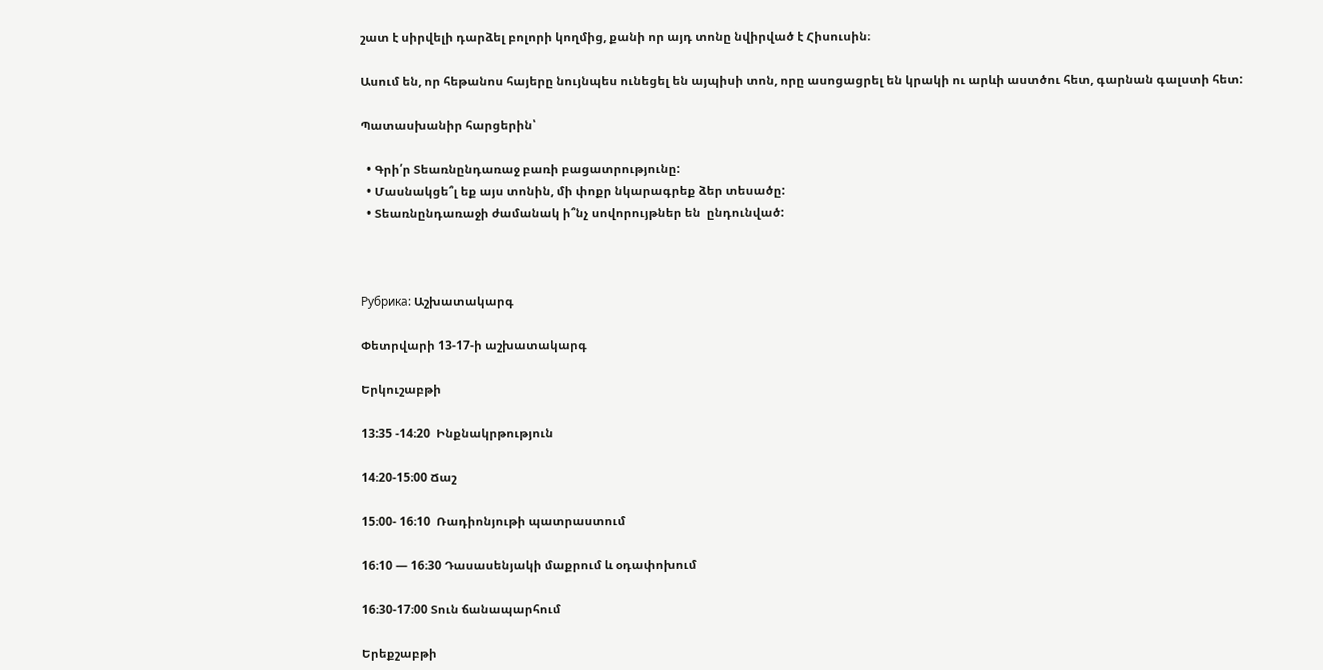շատ է սիրվելի դարձել բոլորի կողմից, քանի որ այդ տոնը նվիրված է Հիսուսին։

Ասում են, որ հեթանոս հայերը նույնպես ունեցել են այպիսի տոն, որը ասոցացրել են կրակի ու արևի աստծու հետ, գարնան գալստի հետ:

Պատասխանիր հարցերին՝

  • Գրի՛ր Տեառնընդառաջ բառի բացատրությունը:
  • Մասնակցե՞լ եք այս տոնին, մի փոքր նկարագրեք ձեր տեսածը:
  • Տեառնընդառաջի ժամանակ ի՞նչ սովորույթներ են  ընդունված:



Рубрика: Աշխատակարգ

Փետրվարի 13-17-ի աշխատակարգ

Երկուշաբթի

13:35 -14։20  Ինքնակրթություն

14։20-15։00 Ճաշ

15։00- 16։10  Ռադիոնյութի պատրաստում

16։10 — 16։30 Դասասենյակի մաքրում և օդափոխում

16։30-17։00 Տուն ճանապարհում

Երեքշաբթի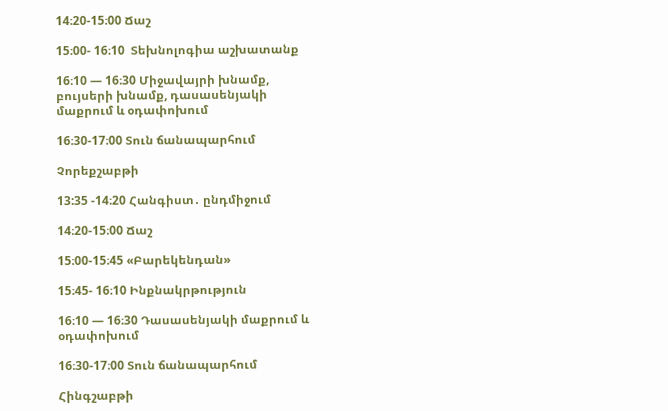14։20-15։00 Ճաշ

15։00- 16։10  Տեխնոլոգիա աշխատանք

16։10 — 16։30 Միջավայրի խնամք, բույսերի խնամք, դասասենյակի մաքրում և օդափոխում

16։30-17։00 Տուն ճանապարհում

Չորեքշաբթի

13:35 -14։20 Հանգիստ․ ընդմիջում

14։20-15։00 Ճաշ

15։00-15։45 «Բարեկենդան»

15։45- 16։10 Ինքնակրթություն

16։10 — 16։30 Դասասենյակի մաքրում և օդափոխում

16։30-17։00 Տուն ճանապարհում

Հինգշաբթի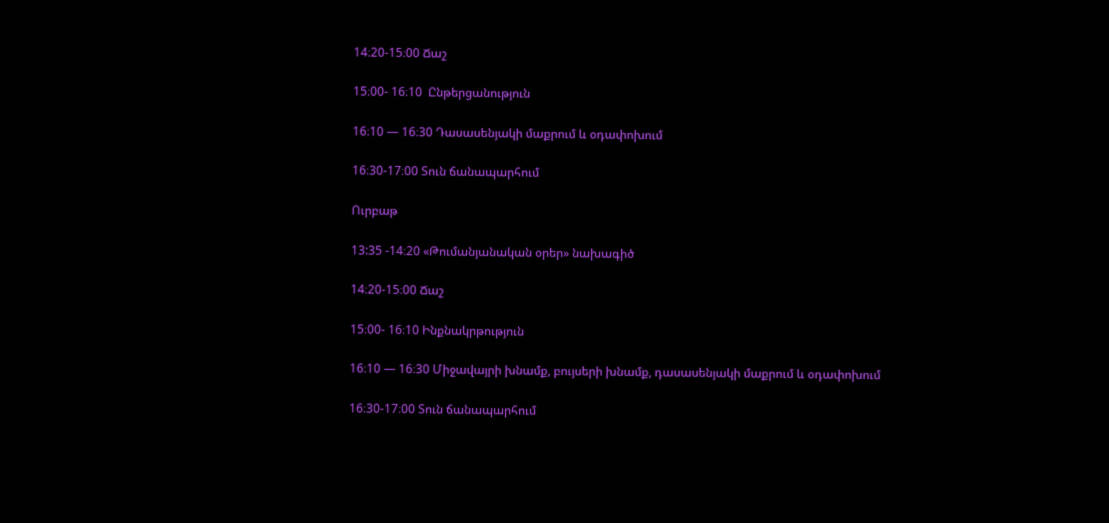14։20-15։00 Ճաշ

15։00- 16։10  Ընթերցանություն

16։10 — 16։30 Դասասենյակի մաքրում և օդափոխում

16։30-17։00 Տուն ճանապարհում

Ուրբաթ

13:35 -14։20 «Թումանյանական օրեր» նախագիծ

14։20-15։00 Ճաշ

15։00- 16։10 Ինքնակրթություն

16։10 — 16։30 Միջավայրի խնամք, բույսերի խնամք, դասասենյակի մաքրում և օդափոխում

16։30-17։00 Տուն ճանապարհում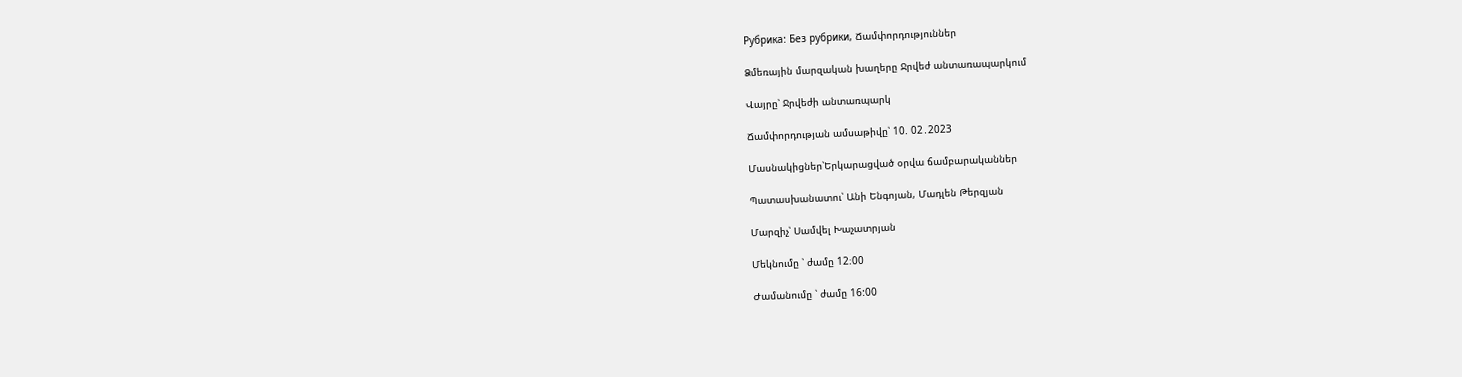Рубрика: Без рубрики, Ճամփորդություններ

Ձմեռային մարզական խաղերը Ջրվեժ անտառապարկում

Վայրը՝ Ջրվեժի անտառպարկ

Ճամփորդության ամսաթիվը՝ 10. 02․2023

Մասնակիցներ՝Երկարացված օրվա ճամբարականներ

Պատասխանատու՝ Անի Ենգոյան, Մադլեն Թերզյան

Մարզիչ՝ Սամվել Խաչատրյան

Մեկնումը ՝ ժամը 12։00

Ժամանումը ՝ ժամը 16:00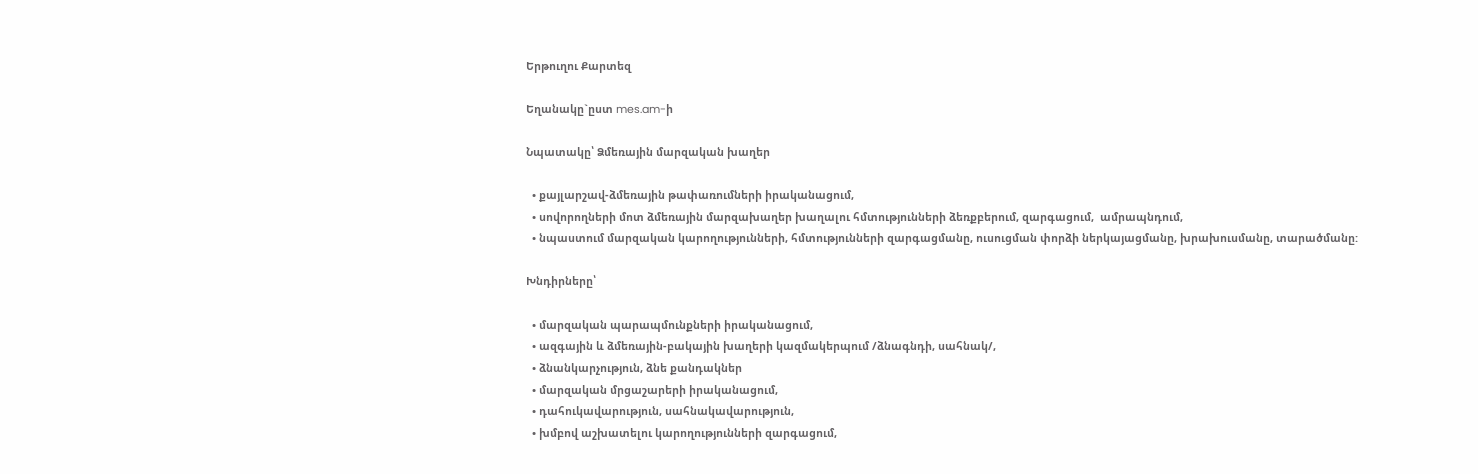Երթուղու Քարտեզ

Եղանակը`ըստ mes.am-ի

Նպատակը՝ Ձմեռային մարզական խաղեր

  • քայլարշավ-ձմեռային թափառումների իրականացում,
  • սովորողների մոտ ձմեռային մարզախաղեր խաղալու հմտությունների ձեռքբերում, զարգացում,  ամրապնդում,
  • նպաստում մարզական կարողությունների, հմտությունների զարգացմանը, ուսուցման փորձի ներկայացմանը, խրախուսմանը, տարածմանը:

Խնդիրները՝

  • մարզական պարապմունքների իրականացում,
  • ազգային և ձմեռային-բակային խաղերի կազմակերպում /ձնագնդի, սահնակ/,
  • ձնանկարչություն, ձնե քանդակներ
  • մարզական մրցաշարերի իրականացում,
  • դահուկավարություն, սահնակավարություն,
  • խմբով աշխատելու կարողությունների զարգացում,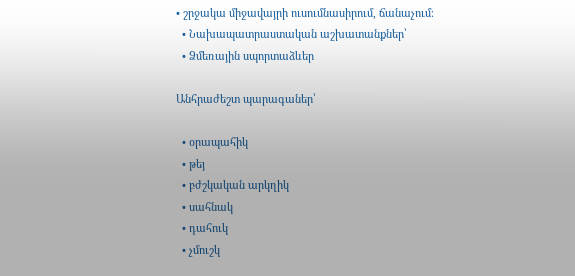• շրջակա միջավայրի ուսումնասիրում, ճանաչում։
  • Նախապատրաստական աշխատանքներ՝
  • Ձմեռային սպորտաձևեր

Անհրաժեշտ պարագաներ՝

  • օրապահիկ
  • թեյ
  • բժշկական արկղիկ
  • սահնակ
  • դահուկ
  • չմուշկ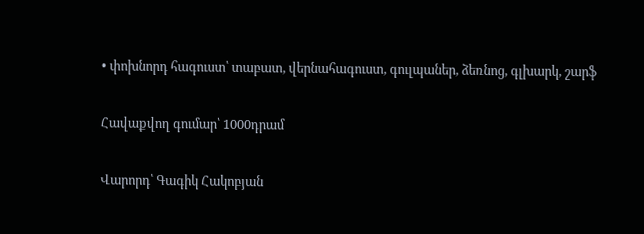• փոխնորդ հագուստ՝ տաբատ, վերնահագուստ, գուլպաներ, ձեռնոց, գլխարկ, շարֆ

Հավաքվող գումար՝ 1000դրամ

Վարորդ՝ Գագիկ Հակոբյան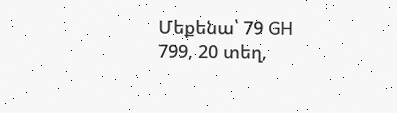Մեքենա՝ 79 GH 799, 20 տեղ,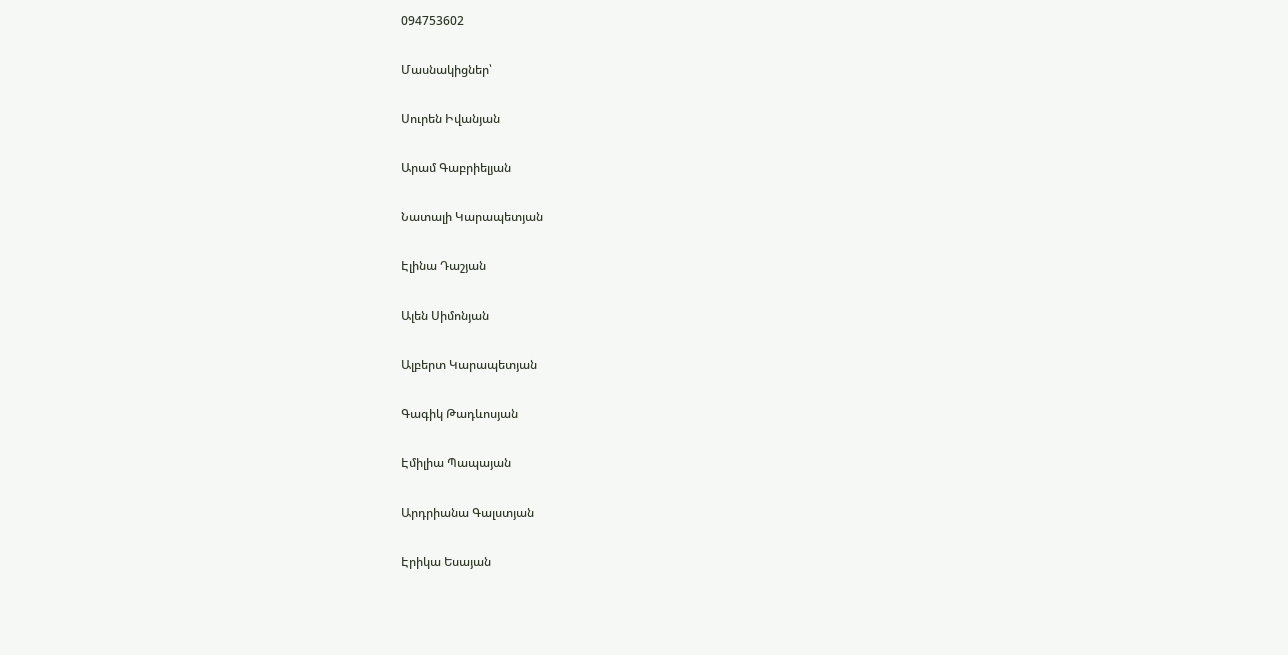094753602

Մասնակիցներ՝

Սուրեն Իվանյան

Արամ Գաբրիելյան

Նատալի Կարապետյան

Էլինա Դաշյան

Ալեն Սիմոնյան

Ալբերտ Կարապետյան

Գագիկ Թադևոսյան

Էմիլիա Պապայան

Արդրիանա Գալստյան

Էրիկա Եսայան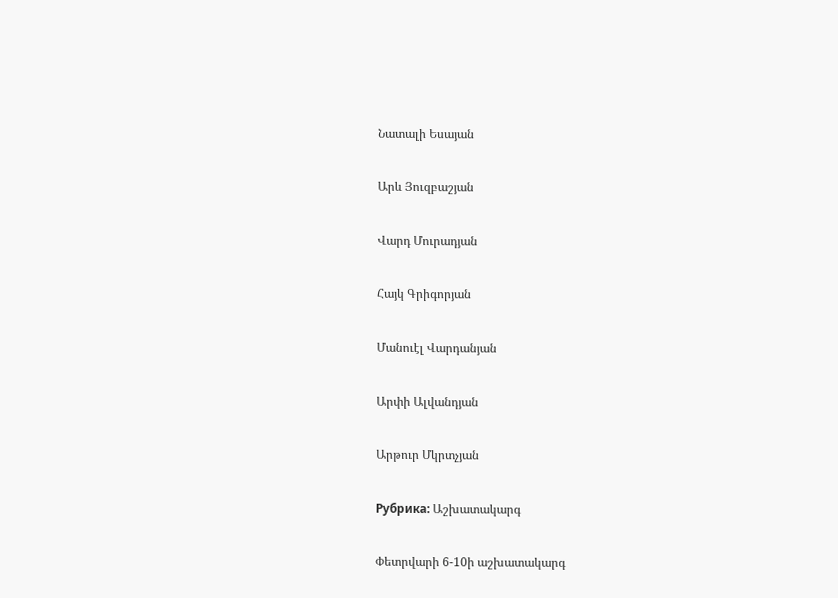Նատալի Եսայան

Արև Յուզբաշյան

Վարդ Մուրադյան

Հայկ Գրիգորյան

Մանուէլ Վարդանյան

Արփի Ալվանդյան

Արթուր Մկրտչյան

Рубрика: Աշխատակարգ

Փետրվարի 6-10ի աշխատակարգ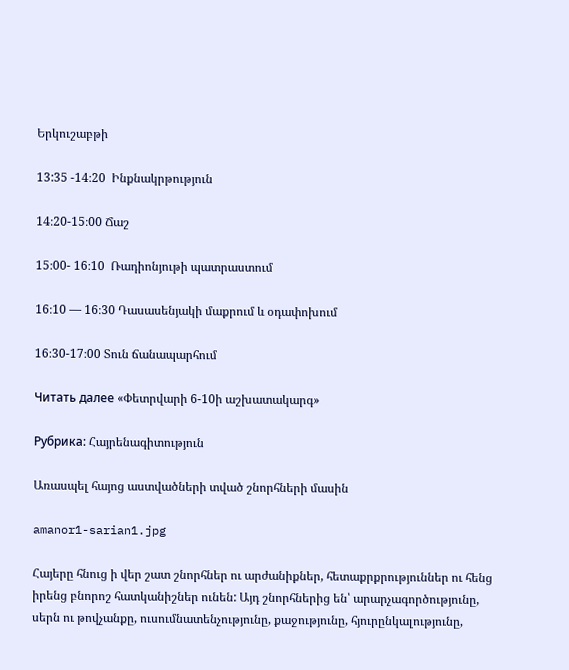Երկուշաբթի

13:35 -14։20  Ինքնակրթություն

14։20-15։00 Ճաշ

15։00- 16։10  Ռադիոնյութի պատրաստում

16։10 — 16։30 Դասասենյակի մաքրում և օդափոխում

16։30-17։00 Տուն ճանապարհում

Читать далее «Փետրվարի 6-10ի աշխատակարգ»

Рубрика: Հայրենագիտություն

Առասպել հայոց աստվածների տված շնորհների մասին

amanor1-sarian1.jpg

Հայերը հնուց ի վեր շատ շնորհներ ու արժանիքներ, հետաքրքրություններ ու հենց իրենց բնորոշ հատկանիշներ ունեն: Այդ շնորհներից են՝ արարչագործությունը, սերն ու թովչանքը, ուսումնատենչությունը, քաջությունը, հյուրընկալությունը,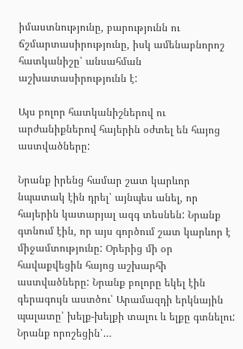իմաստնությունը, բարությունն ու ճշմարտասիրությունը, իսկ ամենաբնորոշ հատկանիշը՝ անսահման աշխատասիրությունն է:

Այս բոլոր հատկանիշներով ու արժանիքներով հայերին օժտել են հայոց աստվածները:

Նրանք իրենց համար շատ կարևոր նպատակ էին դրել՝ այնպես անել, որ հայերին կատարյալ ազգ տեսնեն: Նրանք գտնում էին, որ այս գործում շատ կարևոր է միջամտությունը: Օրերից մի օր հավաքվեցին հայոց աշխարհի աստվածները: Նրանք բոլորը եկել էին գերագույն աստծու՝ Արամազդի երկնային պալատը՝ խելք-խելքի տալու և ելքը գտնելու: Նրանք որոշեցին՝…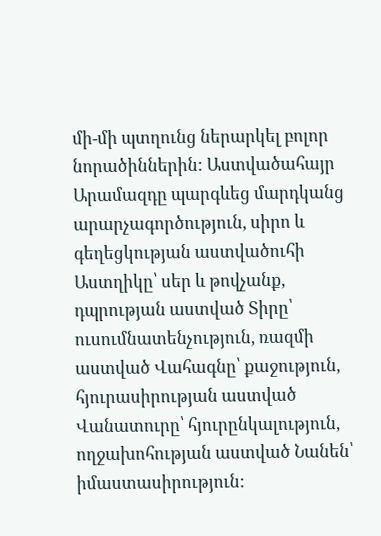մի-մի պտղունց ներարկել բոլոր նորածիններին: Աստվածահայր Արամազդը պարգևեց մարդկանց արարչագործություն, սիրո և գեղեցկության աստվածուհի Աստղիկը՝ սեր և թովչանք, դպրության աստված Տիրը՝ ուսումնատենչություն, ռազմի աստված Վահագնը՝ քաջություն, հյուրասիրության աստված Վանատուրը՝ հյուրընկալություն, ողջախոհության աստված Նանեն՝ իմաստասիրություն: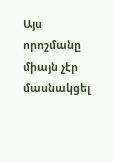Այս որոշմանը միայն չէր մասնակցել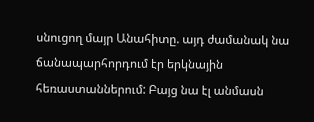սնուցող մայր Անահիտը. այդ ժամանակ նա ճանապարհորդում էր երկնային հեռաստաններում: Բայց նա էլ անմասն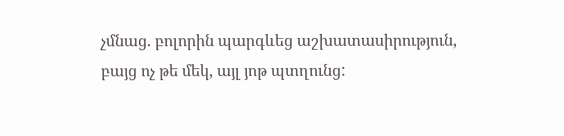չմնաց. բոլորին պարգևեց աշխատասիրություն, բայց ոչ թե մեկ, այլ յոթ պտղունց: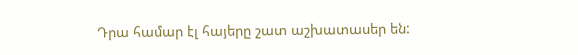Դրա համար էլ հայերը շատ աշխատասեր են: